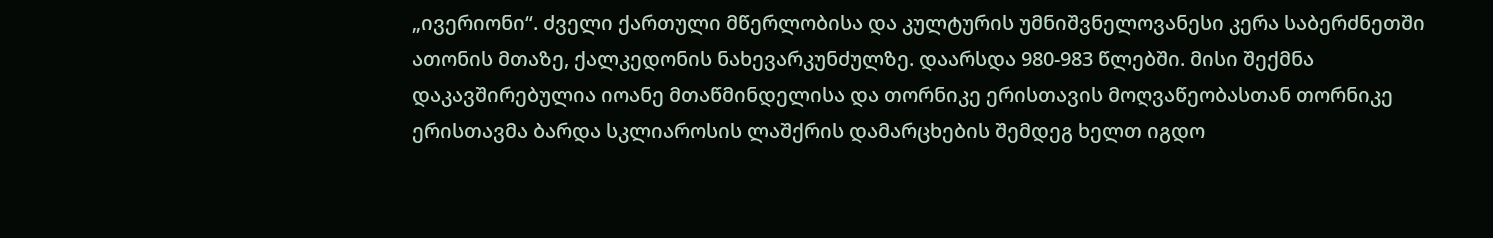„ივერიონი“. ძველი ქართული მწერლობისა და კულტურის უმნიშვნელოვანესი კერა საბერძნეთში ათონის მთაზე, ქალკედონის ნახევარკუნძულზე. დაარსდა 980-983 წლებში. მისი შექმნა დაკავშირებულია იოანე მთაწმინდელისა და თორნიკე ერისთავის მოღვაწეობასთან თორნიკე ერისთავმა ბარდა სკლიაროსის ლაშქრის დამარცხების შემდეგ ხელთ იგდო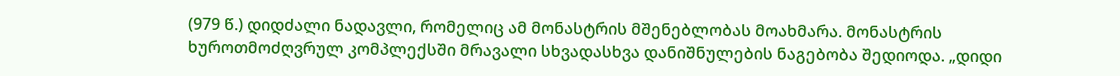(979 წ.) დიდძალი ნადავლი, რომელიც ამ მონასტრის მშენებლობას მოახმარა. მონასტრის ხუროთმოძღვრულ კომპლექსში მრავალი სხვადასხვა დანიშნულების ნაგებობა შედიოდა. „დიდი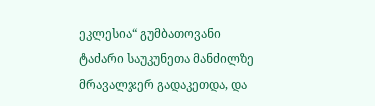ეკლესია“ გუმბათოვანი ტაძარი საუკუნეთა მანძილზე მრავალჯერ გადაკეთდა, და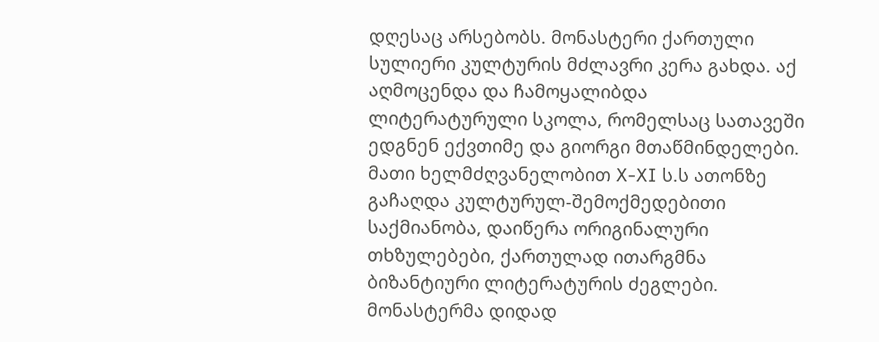დღესაც არსებობს. მონასტერი ქართული სულიერი კულტურის მძლავრი კერა გახდა. აქ აღმოცენდა და ჩამოყალიბდა ლიტერატურული სკოლა, რომელსაც სათავეში ედგნენ ექვთიმე და გიორგი მთაწმინდელები. მათი ხელმძღვანელობით X-XI ს.ს ათონზე გაჩაღდა კულტურულ-შემოქმედებითი საქმიანობა, დაიწერა ორიგინალური თხზულებები, ქართულად ითარგმნა ბიზანტიური ლიტერატურის ძეგლები. მონასტერმა დიდად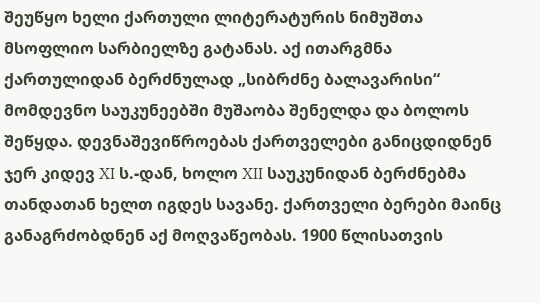შეუწყო ხელი ქართული ლიტერატურის ნიმუშთა მსოფლიო სარბიელზე გატანას. აქ ითარგმნა ქართულიდან ბერძნულად „სიბრძნე ბალავარისი“ მომდევნო საუკუნეებში მუშაობა შენელდა და ბოლოს შეწყდა. დევნაშევიწროებას ქართველები განიცდიდნენ ჯერ კიდევ XI ს.-დან, ხოლო XII საუკუნიდან ბერძნებმა თანდათან ხელთ იგდეს სავანე. ქართველი ბერები მაინც განაგრძობდნენ აქ მოღვაწეობას. 1900 წლისათვის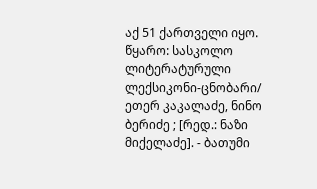აქ 51 ქართველი იყო.
წყარო: სასკოლო ლიტერატურული ლექსიკონი-ცნობარი/ ეთერ კაკალაძე, ნინო ბერიძე ; [რედ.: ნაზი მიქელაძე]. - ბათუმი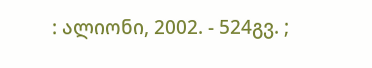: ალიონი, 2002. - 524გვ. ;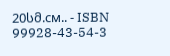20სმ.см.. - ISBN 99928-43-54-3